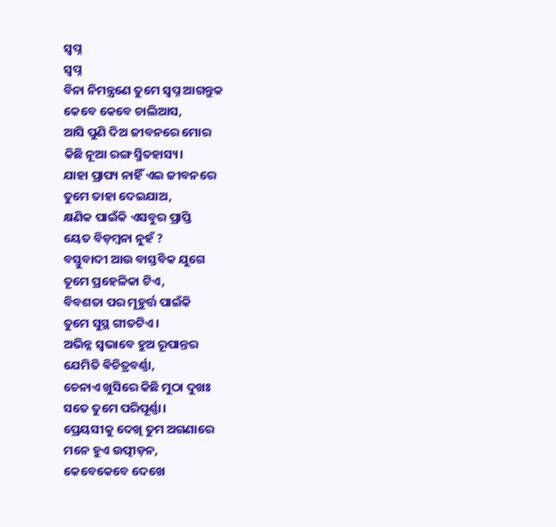ସ୍ବପ୍ନ
ସ୍ବପ୍ନ
ବିନା ନିମନ୍ତ୍ରଣେ ତୁମେ ସ୍ୱପ୍ନ ଆଗନ୍ତୁକ
କେବେ କେବେ ଚାଲିଆସ,
ଆସି ପୁଣି ଦିଅ ଜୀବନରେ ମୋର
କିଛି ନୂଆ ରଙ୍ଗ ସ୍ମିତହାସ୍ୟ।
ଯାହା ପ୍ରାପ୍ୟ ନାହିଁ ଏଇ ଜୀବନରେ
ତୁମେ ତାହା ଦେଇଯାଅ,
କ୍ଷଣିକ ପାଇଁକି ଏସବୁର ପ୍ରାପ୍ତି
ୟେତ ବିଡ଼ମ୍ଵନା ନୁହଁ ?
ବସ୍ତୁବାଦୀ ଆଉ ବାସ୍ତବିକ ଯୁଗେ
ତୂମେ ପ୍ରହେଳିକା ଟିଏ,
ବିବଶତା ପର ମୂହୁର୍ତ୍ତ ପାଇଁକି
ତୁମେ ସୁସ୍ଥ ଗୀତଟିଏ।
ଅଭିନ୍ନ ସ୍ୱଭାବେ ହୁଅ ରୂପାନ୍ତର
ଯେମିତି ଵିଚିତ୍ରବର୍ଣ୍ଣା,
ଚେନାଏ ଖୁସିରେ କିଛି ମୁଠା ଦୁଖଃ
ସତେ ତୁମେ ପରିପୂର୍ଣ୍ଣା।
ପ୍ରେୟସୀକୁ ଦେଖି ତୁମ ଅଗଣାରେ
ମନେ ହୁଏ ଉତ୍ପୀଡ଼ନ,
କେବେକେବେ ଦେଖେ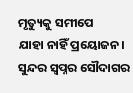ମୃତ୍ୟୁକୁ ସମୀପେ
ଯାହା ନାହିଁ ପ୍ରୟୋଜନ।
ସୁନ୍ଦର ସ୍ୱପ୍ନର ସୌଦାଗର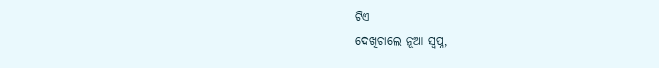ଟିଏ
ଦେଖିଚାଲେ ନୂଆ ସ୍ୱପ୍ନ,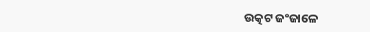ଉତ୍କଟ ଜଂଜାଳେ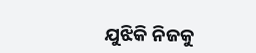ଯୁଝିକି ନିଜକୁ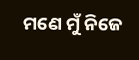ମଣେ ମୁଁ ନିଜେ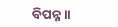ବିପନ୍ନ।।